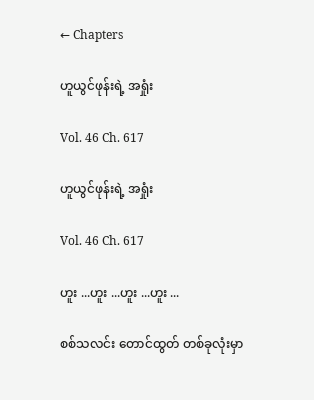← Chapters

ဟူယွင်ဖုန်းရဲ့ အရှုံး

Vol. 46 Ch. 617

ဟူယွင်ဖုန်းရဲ့ အရှုံး

Vol. 46 Ch. 617

ဟူး ...ဟူး ...ဟူး ...ဟူး ...

စစ်သလင်း တောင်ထွတ် တစ်ခုလုံးမှာ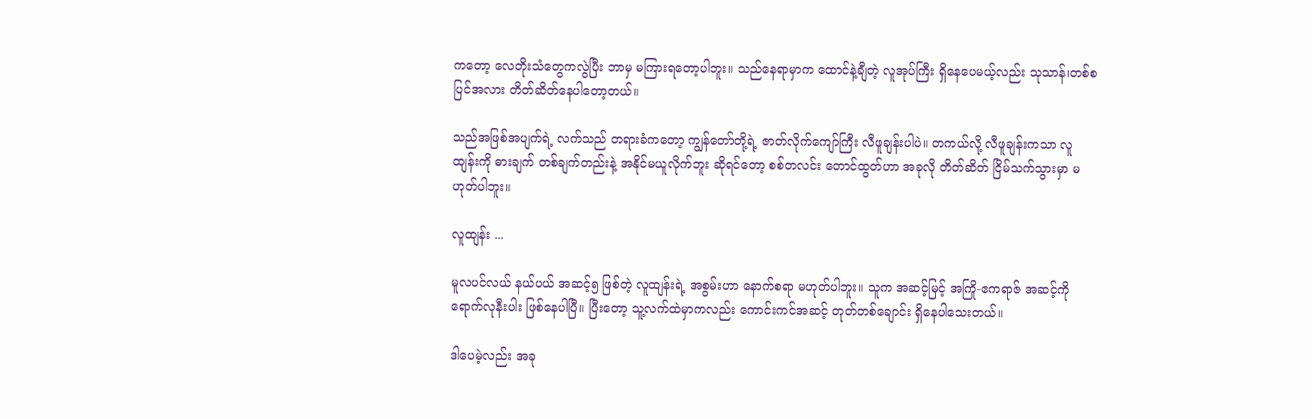ကတော့ လေတိုးသံတွေကလွဲပြီး ဘာမှ မကြားရတော့ပါဘူး။ သည်နေရာမှာက ထောင်နဲ့ချီတဲ့ လူအုပ်ကြီး ရှိနေပေမယ့်လည်း သုသာန်၊တစ်စပြင်အလား တိတ်ဆိတ်နေပါတော့တယ်။

သည်အဖြစ်အပျက်ရဲ့ လက်သည် တရားခံကတော့ ကျွန်တော်တို့ရဲ့ ဇာတ်လိုက်ကျော်ကြီး လီဖူချန်းပါပဲ။ တကယ်လို့ လီဖူချန်းကသာ လူထျန်းကို ဓားချက် တစ်ချက်တည်းနဲ့ အနိုင်မယူလိုက်ဘူး ဆိုရင်တော့ စစ်တလင်း တောင်ထွတ်ဟာ အခုလို တိတ်ဆိတ် ငြိမ်သက်သွားမှာ မဟုတ်ပါဘူး။

လူထျန်း ...

မူလပင်လယ် နယ်ပယ် အဆင့်၅ ဖြစ်တဲ့ လူထျန်းရဲ့ အစွမ်းဟာ နောက်စရာ မဟုတ်ပါဘူး။ သူက အဆင့်မြင့် အကြို-ဧကရာဇ် အဆင့်ကို ရောက်လုနီးပါး ဖြစ်နေပါပြီ။ ပြီးတော့ သူ့လက်ထဲမှာကလည်း ကောင်းကင်အဆင့် တုတ်တစ်ချောင်း ရှိနေပါသေးတယ်။

ဒါပေမဲ့လည်း အခု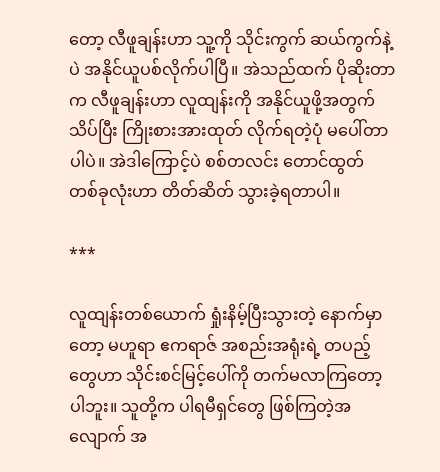တော့ လီဖူချန်းဟာ သူ့ကို သိုင်းကွက် ဆယ်ကွက်နဲ့ပဲ အနိုင်ယူပစ်လိုက်ပါပြီ။ အဲသည်ထက် ပိုဆိုးတာက လီဖူချန်းဟာ လူထျန်းကို အနိုင်ယူဖို့အတွက် သိပ်ပြီး ကြိုးစားအားထုတ် လိုက်ရတဲ့ပုံ မပေါ်တာပါပဲ။ အဲဒါကြောင့်ပဲ စစ်တလင်း တောင်ထွတ် တစ်ခုလုံးဟာ တိတ်ဆိတ် သွားခဲ့ရတာပါ။

***

လူထျန်းတစ်ယောက် ရှုံးနိမ့်ပြီးသွားတဲ့ နောက်မှာတော့ မဟူရာ ဧကရာဇ် အစည်းအရုံးရဲ့ တပည့်တွေဟာ သိုင်းစင်မြင့်ပေါ်ကို တက်မလာကြတော့ပါဘူး။ သူတို့က ပါရမီရှင်တွေ ဖြစ်ကြတဲ့အလျောက် အ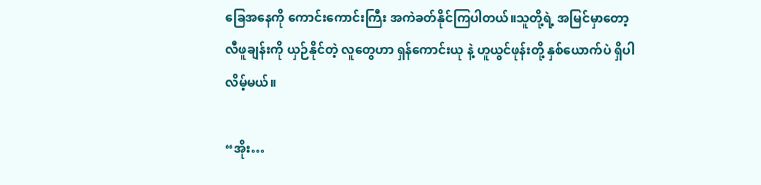ခြေအနေကို ကောင်းကောင်းကြီး အကဲခတ်နိုင်ကြပါတယ်။သူတို့ရဲ့ အမြင်မှာတော့  လီဖူချန်းကို ယှဉ်နိုင်တဲ့ လူတွေဟာ ရှန်ကောင်းယု နဲ့ ဟူယွင်ဖုန်းတို့ နှစ်ယောက်ပဲ ရှိပါလိမ့်မယ်။

“အိုး…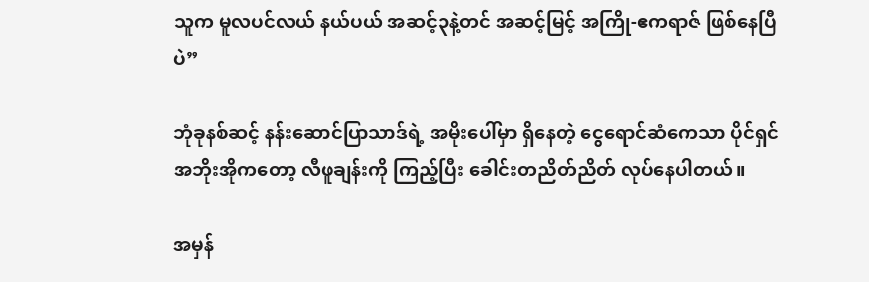သူက မူလပင်လယ် နယ်ပယ် အဆင့်၃နဲ့တင် အဆင့်မြင့် အကြို-ဧကရာဇ် ဖြစ်နေပြီပဲ”

ဘုံခုနစ်ဆင့် နန်းဆောင်ပြာသာဒ်ရဲ့ အမိုးပေါ်မှာ ရှိနေတဲ့ ငွေရောင်ဆံကေသာ ပိုင်ရှင် အဘိုးအိုကတော့ လီဖူချန်းကို ကြည့်ပြီး ခေါင်းတညိတ်ညိတ် လုပ်နေပါတယ်။

အမှန်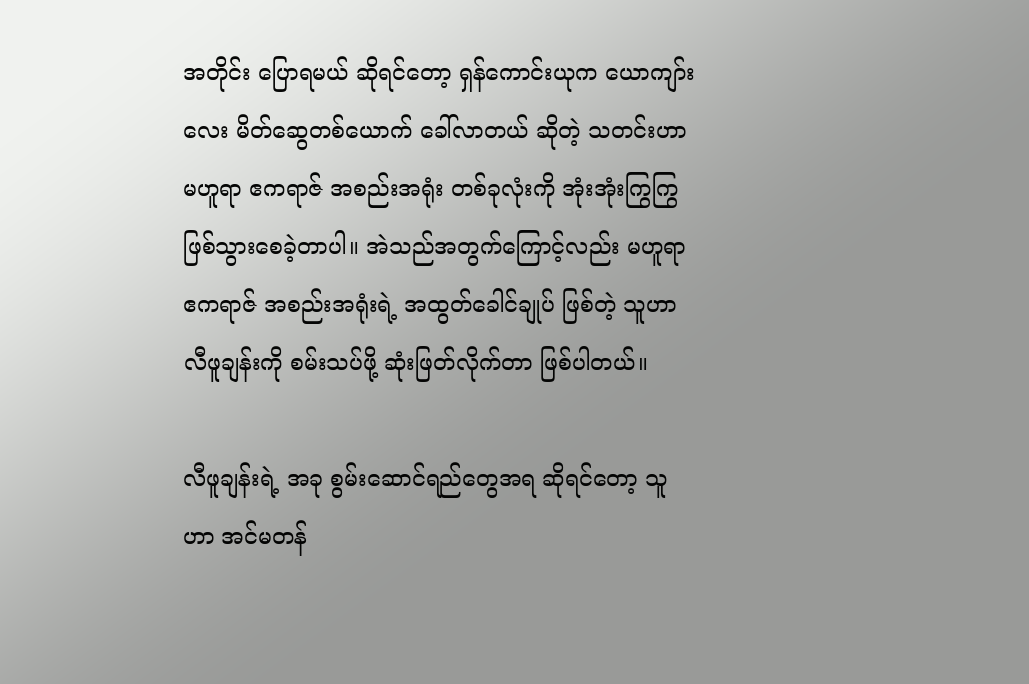အတိုင်း ပြောရမယ် ဆိုရင်တော့ ရှန်ကောင်းယုက ယောကျာ်းလေး မိတ်ဆွေတစ်ယောက် ခေါ်လာတယ် ဆိုတဲ့ သတင်းဟာ မဟူရာ ဧကရာဇ် အစည်းအရုံး တစ်ခုလုံးကို အုံးအုံးကြွကြွ ဖြစ်သွားစေခဲ့တာပါ။ အဲသည်အတွက်ကြောင့်လည်း မဟူရာ ဧကရာဇ် အစည်းအရုံးရဲ့ အထွတ်ခေါင်ချုပ် ဖြစ်တဲ့ သူဟာ လီဖူချန်းကို စမ်းသပ်ဖို့ ဆုံးဖြတ်လိုက်တာ ဖြစ်ပါတယ်။

လီဖူချန်းရဲ့ အခု စွမ်းဆောင်ရည်တွေအရ ဆိုရင်တော့ သူဟာ အင်မတန်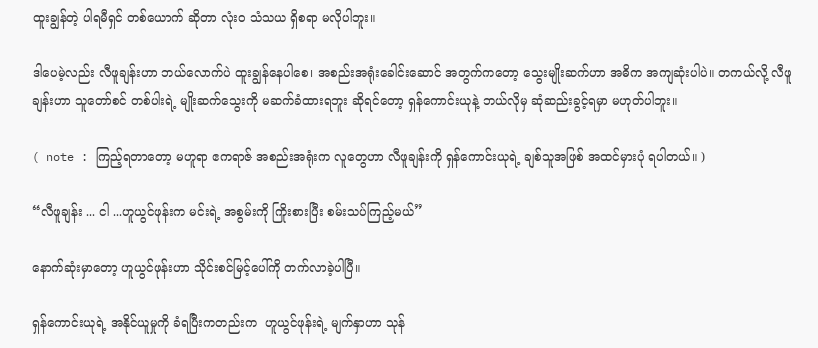ထူးချွန်တဲ့ ပါရမီရှင် တစ်ယောက် ဆိုတာ လုံးဝ သံသယ ရှိစရာ မလိုပါဘူး။

ဒါပေမဲ့လည်း လီဖူချန်းဟာ ဘယ်လောက်ပဲ ထူးချွန်နေပါစေ၊ အစည်းအရုံးခေါင်းဆောင် အတွက်ကတော့ သွေးမျိုးဆက်ဟာ အဓိက အကျဆုံးပါပဲ။ တကယ်လို့ လီဖူချန်းဟာ သူတော်စင် တစ်ပါးရဲ့ မျိုးဆက်သွေးကို မဆက်ခံထားရဘူး ဆိုရင်တော့ ရှန်ကောင်းယုနဲ့ ဘယ်လိုမှ ဆုံဆည်းခွင့်ရမှာ မဟုတ်ပါဘူး။

( note : ကြည့်ရတာတော့ မဟူရာ ဧကရာဇ် အစည်းအရုံးက လူတွေဟာ လီဖူချန်းကို ရှန်ကောင်းယုရဲ့ ချစ်သူအဖြစ် အထင်မှားပုံ ရပါတယ်။ )

“လီဖူချန်း ... ငါ ...ဟူယွင်ဖုန်းက မင်းရဲ့ အစွမ်းကို ကြိုးစားပြီး စမ်းသပ်ကြည့်မယ်”

နောက်ဆုံးမှာတော့ ဟူယွင်ဖုန်းဟာ သိုင်းစင်မြင့်ပေါ်ကို တက်လာခဲ့ပါပြီ။

ရှန်ကောင်းယုရဲ့ အနိုင်ယူမှုကို ခံရပြီးကတည်းက  ဟူယွင်ဖုန်းရဲ့ မျက်နှာဟာ သုန်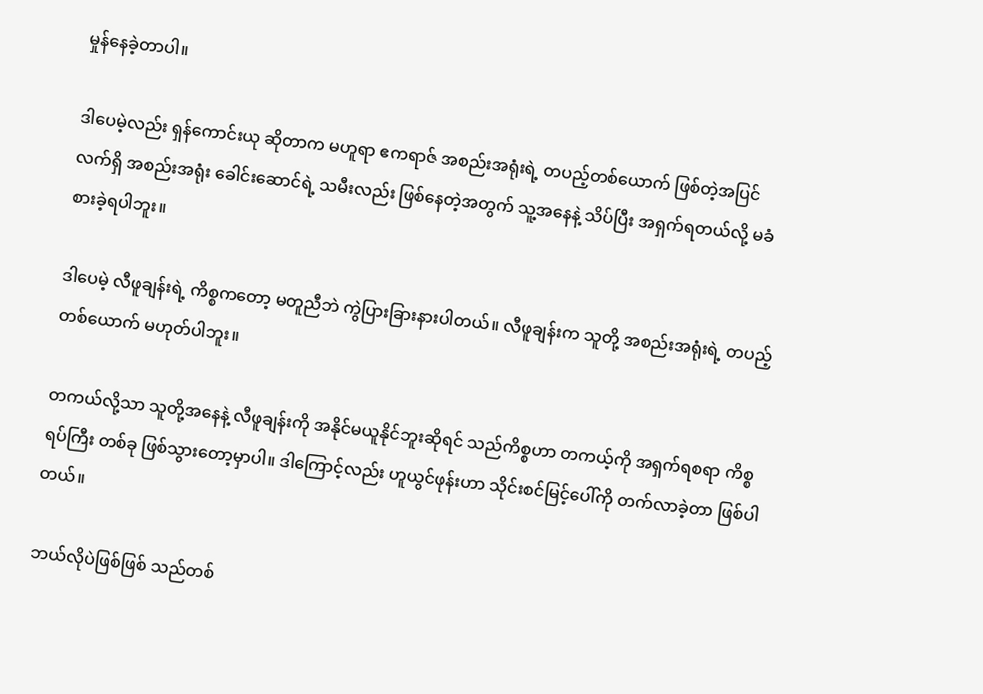မှုန်နေခဲ့တာပါ။

ဒါပေမဲ့လည်း ရှန်ကောင်းယု ဆိုတာက မဟူရာ ဧကရာဇ် အစည်းအရုံးရဲ့ တပည့်တစ်ယောက် ဖြစ်တဲ့အပြင် လက်ရှိ အစည်းအရုံး ခေါင်းဆောင်ရဲ့ သမီးလည်း ဖြစ်နေတဲ့အတွက် သူ့အနေနဲ့ သိပ်ပြီး အရှက်ရတယ်လို့ မခံစားခဲ့ရပါဘူး။

ဒါပေမဲ့ လီဖူချန်းရဲ့ ကိစ္စကတော့ မတူညီဘဲ ကွဲပြားခြားနားပါတယ်။ လီဖူချန်းက သူတို့ အစည်းအရုံးရဲ့ တပည့်တစ်ယောက် မဟုတ်ပါဘူး။

တကယ်လို့သာ သူတို့အနေနဲ့ လီဖူချန်းကို အနိုင်မယူနိုင်ဘူးဆိုရင် သည်ကိစ္စဟာ တကယ့်ကို အရှက်ရစရာ ကိစ္စရပ်ကြီး တစ်ခု ဖြစ်သွားတော့မှာပါ။ ဒါကြောင့်လည်း ဟူယွင်ဖုန်းဟာ သိုင်းစင်မြင့်ပေါ်ကို တက်လာခဲ့တာ ဖြစ်ပါတယ်။

ဘယ်လိုပဲဖြစ်ဖြစ် သည်တစ်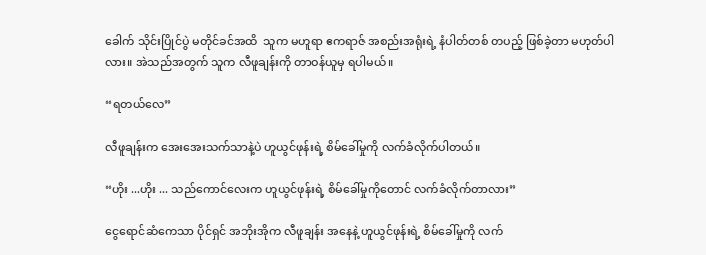ခေါက် သိုင်းပြိုင်ပွဲ မတိုင်ခင်အထိ  သူက မဟူရာ ဧကရာဇ် အစည်းအရုံးရဲ့ နံပါတ်တစ် တပည့် ဖြစ်ခဲ့တာ မဟုတ်ပါလား။ အဲသည်အတွက် သူက လီဖူချန်းကို တာဝန်ယူမှ ရပါမယ်။

“ရတယ်လေ”

လီဖူချန်းက အေးအေးသက်သာနဲ့ပဲ ဟူယွင်ဖုန်းရဲ့ စိမ်ခေါ်မှုကို လက်ခံလိုက်ပါတယ်။

“ဟိုး ...ဟိုး ... သည်ကောင်လေးက ဟူယွင်ဖုန်းရဲ့ စိမ်ခေါ်မှုကိုတောင် လက်ခံလိုက်တာလား”

ငွေရောင်ဆံကေသာ ပိုင်ရှင် အဘိုးအိုက လီဖူချန်း အနေနဲ့ ဟူယွင်ဖုန်းရဲ့ စိမ်ခေါ်မှုကို လက်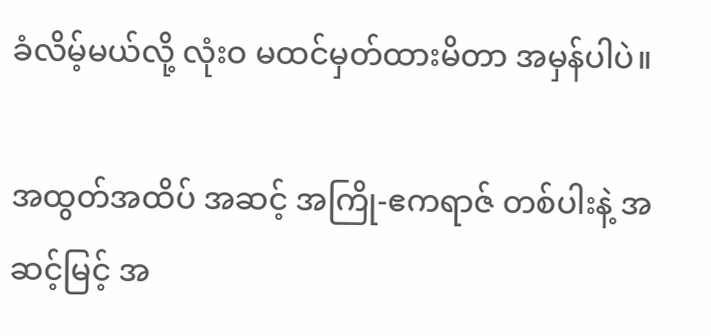ခံလိမ့်မယ်လို့ လုံးဝ မထင်မှတ်ထားမိတာ အမှန်ပါပဲ။

အထွတ်အထိပ် အဆင့် အကြို-ဧကရာဇ် တစ်ပါးနဲ့ အဆင့်မြင့် အ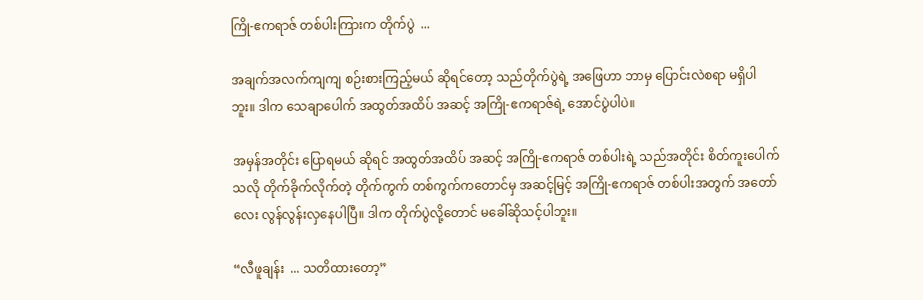ကြို-ဧကရာဇ် တစ်ပါးကြားက တိုက်ပွဲ  ...

အချက်အလက်ကျကျ စဉ်းစားကြည့်မယ် ဆိုရင်တော့ သည်တိုက်ပွဲရဲ့ အဖြေဟာ ဘာမှ ပြောင်းလဲစရာ မရှိပါဘူး။ ဒါက သေချာပေါက် အထွတ်အထိပ် အဆင့် အကြို-ဧကရာဇ်ရဲ့ အောင်ပွဲပါပဲ။

အမှန်အတိုင်း ပြောရမယ် ဆိုရင် အထွတ်အထိပ် အဆင့် အကြို-ဧကရာဇ် တစ်ပါးရဲ့ သည်အတိုင်း စိတ်ကူးပေါက်သလို တိုက်ခိုက်လိုက်တဲ့ တိုက်ကွက် တစ်ကွက်ကတောင်မှ အဆင့်မြင့် အကြို-ဧကရာဇ် တစ်ပါးအတွက် အတော်လေး လွန်လွန်းလှနေပါပြီ။ ဒါက တိုက်ပွဲလို့တောင် မခေါ်ဆိုသင့်ပါဘူး။

“လီဖူချန်း  ... သတိထားတော့”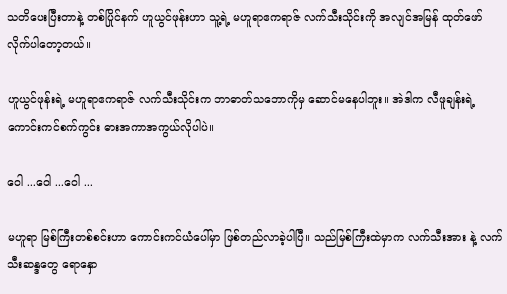သတိပေးပြီးတာနဲ့ တစ်ပြိုင်နက် ဟူယွင်ဖုန်းဟာ သူ့ရဲ့ မဟူရာဧကရာဇ် လက်သီးသိုင်းကို အလျင်အမြန် ထုတ်ဖော်လိုက်ပါတော့တယ်။

ဟူယွင်ဖုန်းရဲ့ မဟူရာဧကရာဇ် လက်သီးသိုင်းက ဘာဓာတ်သဘောကိုမှ ဆောင်မနေပါဘူး။ အဲဒါက လီဖူချန်းရဲ့ ကောင်းကင်စက်ကွင်း ဓားအကာအကွယ်လိုပါပဲ။

ဝေါ ...ဝေါ ...ဝေါ ...

မဟူရာ မြစ်ကြီးတစ်စင်းဟာ ကောင်းကင်ယံပေါ်မှာ ဖြစ်တည်လာခဲ့ပါပြီ။ သည်မြစ်ကြီးထဲမှာက လက်သီးအား နဲ့ လက်သီးဆန္ဒတွေ ရောနှော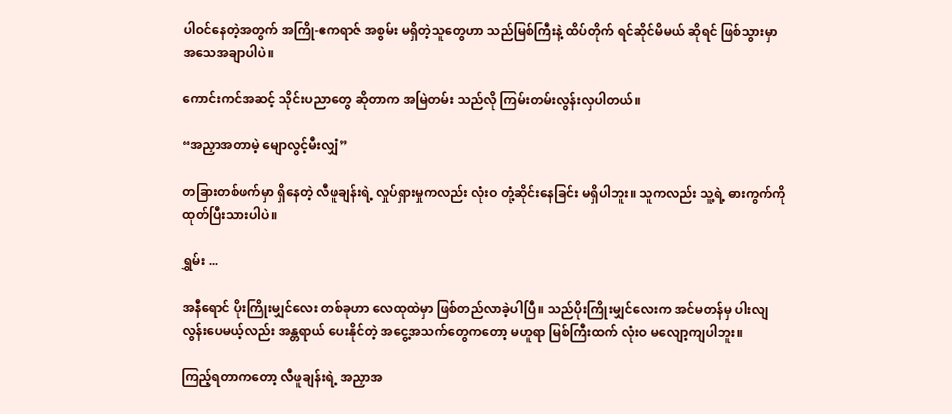ပါဝင်နေတဲ့အတွက် အကြို-ဧကရာဇ် အစွမ်း မရှိတဲ့သူတွေဟာ သည်မြစ်ကြီးနဲ့ ထိပ်တိုက် ရင်ဆိုင်မိမယ် ဆိုရင် ဖြစ်သွားမှာ အသေအချာပါပဲ။

ကောင်းကင်အဆင့် သိုင်းပညာတွေ ဆိုတာက အမြဲတမ်း သည်လို ကြမ်းတမ်းလွန်းလှပါတယ်။

“အညှာအတာမဲ့ မျောလွင့်မီးလျှံ”

တခြားတစ်ဖက်မှာ ရှိနေတဲ့ လီဖူချန်းရဲ့ လှုပ်ရှားမှုကလည်း လုံးဝ တုံ့ဆိုင်းနေခြင်း မရှိပါဘူး။ သူကလည်း သူ့ရဲ့ ဓားကွက်ကို ထုတ်ပြီးသားပါပဲ။

ရွှမ်း ...

အနီရောင် ပိုးကြိုးမျှင်လေး တစ်ခုဟာ လေထုထဲမှာ ဖြစ်တည်လာခဲ့ပါပြီ။ သည်ပိုးကြိုးမျှင်လေးက အင်မတန်မှ ပါးလျလွန်းပေမယ့်လည်း အန္တရာယ် ပေးနိုင်တဲ့ အငွေ့အသက်တွေကတော့ မဟူရာ မြစ်ကြီးထက် လုံးဝ မလျော့ကျပါဘူး။

ကြည့်ရတာကတော့ လီဖူချန်းရဲ့ အညှာအ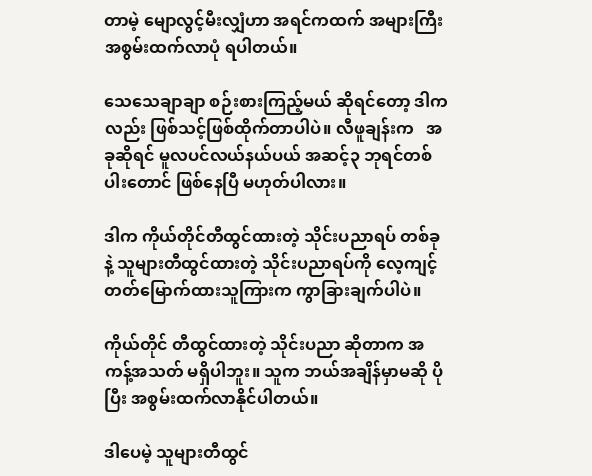တာမဲ့ မျောလွင့်မီးလျှံဟာ အရင်ကထက် အများကြီး အစွမ်းထက်လာပုံ ရပါတယ်။

သေသေချာချာ စဉ်းစားကြည့်မယ် ဆိုရင်တော့ ဒါကလည်း ဖြစ်သင့်ဖြစ်ထိုက်တာပါပဲ။ လီဖူချန်းက   အခုဆိုရင် မူလပင်လယ်နယ်ပယ် အဆင့်၃ ဘုရင်တစ်ပါးတောင် ဖြစ်နေပြီ မဟုတ်ပါလား။

ဒါက ကိုယ်တိုင်တီထွင်ထားတဲ့ သိုင်းပညာရပ် တစ်ခုနဲ့ သူများတီထွင်ထားတဲ့ သိုင်းပညာရပ်ကို လေ့ကျင့် တတ်မြောက်ထားသူကြားက ကွာခြားချက်ပါပဲ။

ကိုယ်တိုင် တီထွင်ထားတဲ့ သိုင်းပညာ ဆိုတာက အကန့်အသတ် မရှိပါဘူး။ သူက ဘယ်အချိန်မှာမဆို ပိုပြီး အစွမ်းထက်လာနိုင်ပါတယ်။

ဒါပေမဲ့ သူများတီထွင်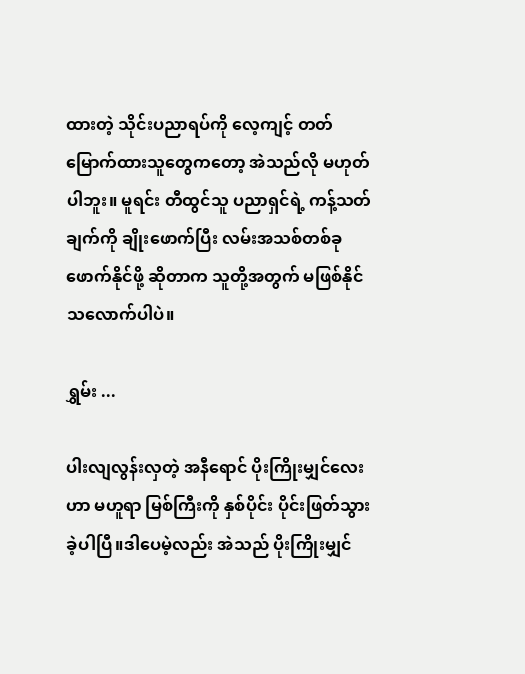ထားတဲ့ သိုင်းပညာရပ်ကို လေ့ကျင့် တတ်မြောက်ထားသူတွေကတော့ အဲသည်လို မဟုတ်ပါဘူး။ မူရင်း တီထွင်သူ ပညာရှင်ရဲ့ ကန့်သတ်ချက်ကို ချိုးဖောက်ပြီး လမ်းအသစ်တစ်ခု ဖောက်နိုင်ဖို့ ဆိုတာက သူတို့အတွက် မဖြစ်နိုင်သလောက်ပါပဲ။

ရွှမ်း ...

ပါးလျလွန်းလှတဲ့ အနီရောင် ပိုးကြိုးမျှင်လေးဟာ မဟူရာ မြစ်ကြီးကို နှစ်ပိုင်း ပိုင်းဖြတ်သွားခဲ့ပါပြီ။ဒါပေမဲ့လည်း အဲသည် ပိုးကြိုးမျှင်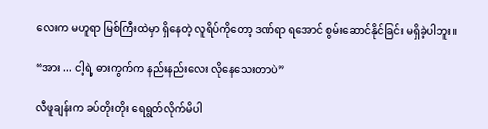လေးက မဟူရာ မြစ်ကြီးထဲမှာ ရှိနေတဲ့ လူရိပ်ကိုတော့ ဒဏ်ရာ ရအောင် စွမ်းဆောင်နိုင်ခြင်း မရှိခဲ့ပါဘူး။

“အား ... ငါ့ရဲ့ ဓားကွက်က နည်းနည်းလေး လိုနေသေးတာပဲ”

လီဖူချန်းက ခပ်တိုးတိုး ရေရွတ်လိုက်မိပါ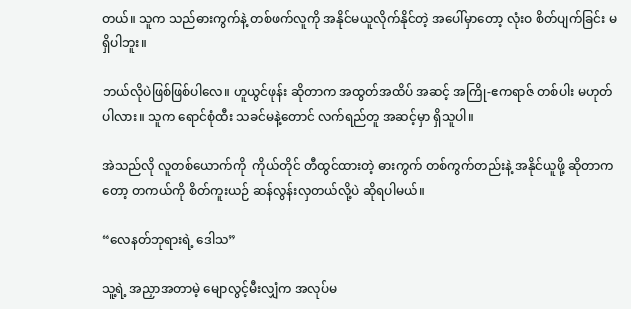တယ်။ သူက သည်ဓားကွက်နဲ့ တစ်ဖက်လူကို အနိုင်မယူလိုက်နိုင်တဲ့ အပေါ်မှာတော့ လုံးဝ စိတ်ပျက်ခြင်း မရှိပါဘူး။

ဘယ်လိုပဲဖြစ်ဖြစ်ပါလေ။ ဟူယွင်ဖုန်း ဆိုတာက အထွတ်အထိပ် အဆင့် အကြို-ဧကရာဇ် တစ်ပါး မဟုတ်ပါလား။ သူက ရောင်စုံထီး သခင်မနဲ့တောင် လက်ရည်တူ အဆင့်မှာ ရှိသူပါ။

အဲသည်လို လူတစ်ယောက်ကို  ကိုယ်တိုင် တီထွင်ထားတဲ့ ဓားကွက် တစ်ကွက်တည်းနဲ့ အနိုင်ယူဖို့ ဆိုတာကတော့ တကယ်ကို စိတ်ကူးယဉ် ဆန်လွန်းလှတယ်လို့ပဲ ဆိုရပါမယ်။

“လေနတ်ဘုရားရဲ့ ဒေါသ”

သူ့ရဲ့ အညှာအတာမဲ့ မျောလွင့်မီးလျှံက အလုပ်မ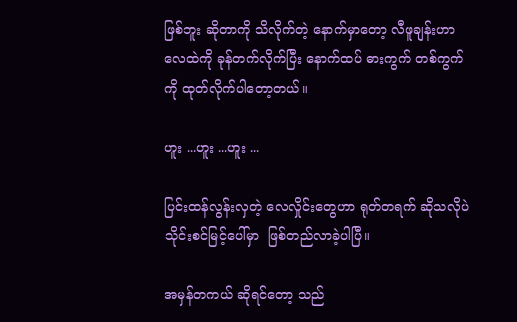ဖြစ်ဘူး ဆိုတာကို သိလိုက်တဲ့ နောက်မှာတော့ လီဖူချန်းဟာ လေထဲကို ခုန်တက်လိုက်ပြီး နောက်ထပ် ဓားကွက် တစ်ကွက်ကို ထုတ်လိုက်ပါတော့တယ်။

ဟူး ...ဟူး ...ဟူး ...

ပြင်းထန်လွန်းလှတဲ့ လေလှိုင်းတွေဟာ ရုတ်တရက် ဆိုသလိုပဲ သိုင်းစင်မြင့်ပေါ်မှာ  ဖြစ်တည်လာခဲ့ပါပြီ။

အမှန်တကယ် ဆိုရင်တော့ သည်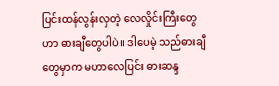ပြင်းထန်လွန်းလှတဲ့ လေလှိုင်းကြီးတွေဟာ ဓားချီတွေပါပဲ။ ဒါပေမဲ့ သည်ဓားချီတွေမှာက မဟာလေပြင်း ဓားဆန္ဒ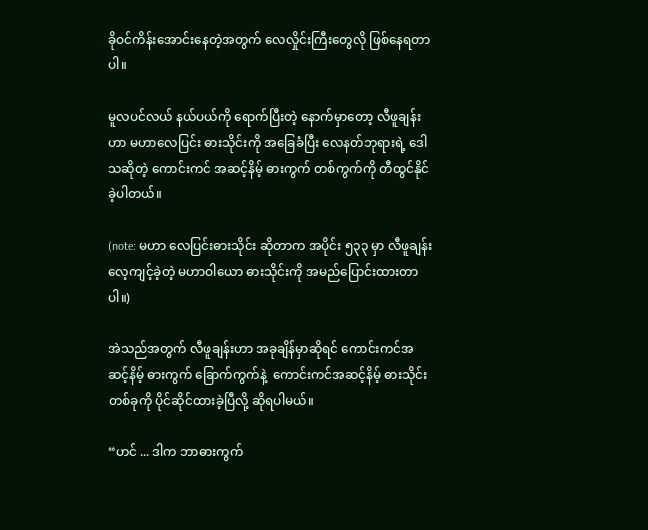ခိုဝင်ကိန်းအောင်းနေတဲ့အတွက် လေလှိုင်းကြီးတွေလို ဖြစ်နေရတာပါ။

မူလပင်လယ် နယ်ပယ်ကို ရောက်ပြီးတဲ့ နောက်မှာတော့ လီဖူချန်းဟာ မဟာလေပြင်း ဓားသိုင်းကို အခြေခံပြီး လေနတ်ဘုရားရဲ့ ဒေါသဆိုတဲ့ ကောင်းကင် အဆင့်နိမ့် ဓားကွက် တစ်ကွက်ကို တီထွင်နိုင်ခဲ့ပါတယ်။

(note: မဟာ လေပြင်းဓားသိုင်း ဆိုတာက အပိုင်း ၅၃၃ မှာ လီဖူချန်း လေ့ကျင့်ခဲ့တဲ့ မဟာဝါယော ဓားသိုင်းကို အမည်ပြောင်းထားတာပါ။)

အဲသည်အတွက် လီဖူချန်းဟာ အခုချိန်မှာဆိုရင် ကောင်းကင်အဆင့်နိမ့် ဓားကွက် ခြောက်ကွက်နဲ့  ကောင်းကင်အဆင့်နိမ့် ဓားသိုင်း တစ်ခုကို ပိုင်ဆိုင်ထားခဲ့ပြီလို့ ဆိုရပါမယ်။

“ဟင် ... ဒါက ဘာဓားကွက်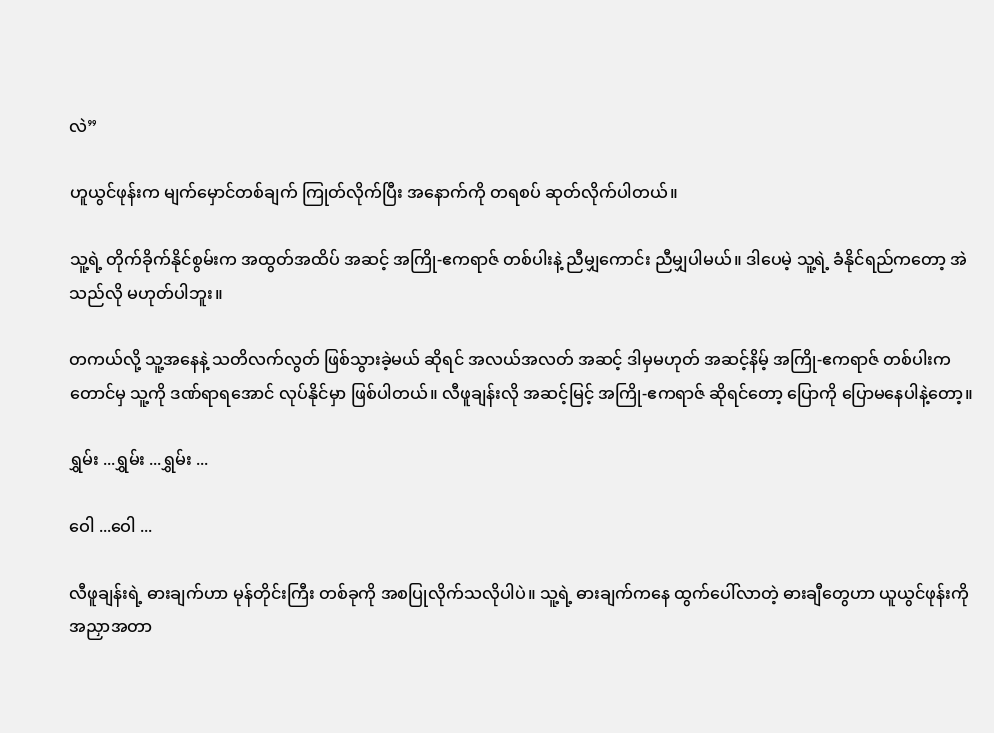လဲ”

ဟူယွင်ဖုန်းက မျက်မှောင်တစ်ချက် ကြုတ်လိုက်ပြီး အနောက်ကို တရစပ် ဆုတ်လိုက်ပါတယ်။

သူ့ရဲ့ တိုက်ခိုက်နိုင်စွမ်းက အထွတ်အထိပ် အဆင့် အကြို-ဧကရာဇ် တစ်ပါးနဲ့ ညီမျှကောင်း ညီမျှပါမယ်။ ဒါပေမဲ့ သူ့ရဲ့ ခံနိုင်ရည်ကတော့ အဲသည်လို မဟုတ်ပါဘူး။

တကယ်လို့ သူ့အနေနဲ့ သတိလက်လွတ် ဖြစ်သွားခဲ့မယ် ဆိုရင် အလယ်အလတ် အဆင့် ဒါမှမဟုတ် အဆင့်နိမ့် အကြို-ဧကရာဇ် တစ်ပါးကတောင်မှ သူ့ကို ဒဏ်ရာရအောင် လုပ်နိုင်မှာ ဖြစ်ပါတယ်။ လီဖူချန်းလို အဆင့်မြင့် အကြို-ဧကရာဇ် ဆိုရင်တော့ ပြောကို ပြောမနေပါနဲ့တော့။

ရွှမ်း ...ရွှမ်း ...ရွှမ်း ...

ဝေါ ...ဝေါ ...

လီဖူချန်းရဲ့ ဓားချက်ဟာ မုန်တိုင်းကြီး တစ်ခုကို အစပြုလိုက်သလိုပါပဲ။ သူ့ရဲ့ ဓားချက်ကနေ ထွက်ပေါ်လာတဲ့ ဓားချီတွေဟာ ယူယွင်ဖုန်းကို အညှာအတာ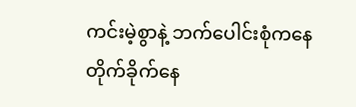ကင်းမဲ့စွာနဲ့ ဘက်ပေါင်းစုံကနေ တိုက်ခိုက်နေ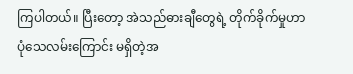ကြပါတယ်။ ပြီးတော့ အဲသည်ဓားချီတွေရဲ့ တိုက်ခိုက်မှုဟာ ပုံသေလမ်းကြောင်း မရှိတဲ့အ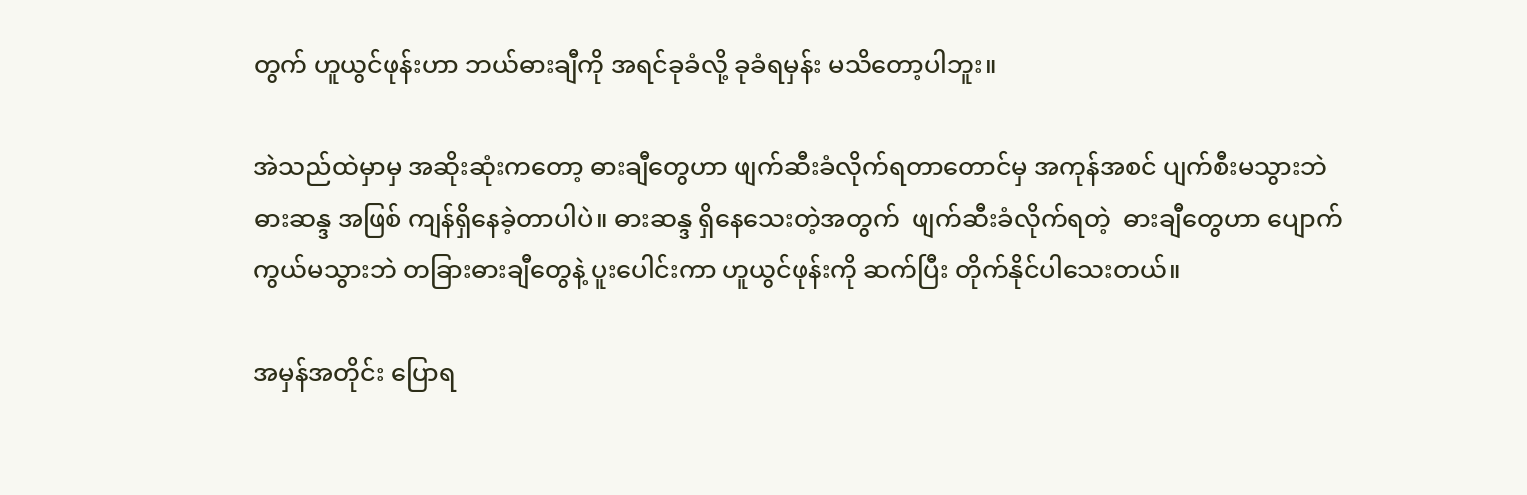တွက် ဟူယွင်ဖုန်းဟာ ဘယ်ဓားချီကို အရင်ခုခံလို့ ခုခံရမှန်း မသိတော့ပါဘူး။

အဲသည်ထဲမှာမှ အဆိုးဆုံးကတော့ ဓားချီတွေဟာ ဖျက်ဆီးခံလိုက်ရတာတောင်မှ အကုန်အစင် ပျက်စီးမသွားဘဲ ဓားဆန္ဒ အဖြစ် ကျန်ရှိနေခဲ့တာပါပဲ။ ဓားဆန္ဒ ရှိနေသေးတဲ့အတွက်  ဖျက်ဆီးခံလိုက်ရတဲ့  ဓားချီတွေဟာ ပျောက်ကွယ်မသွားဘဲ တခြားဓားချီတွေနဲ့ ပူးပေါင်းကာ ဟူယွင်ဖုန်းကို ဆက်ပြီး တိုက်နိုင်ပါသေးတယ်။

အမှန်အတိုင်း ပြောရ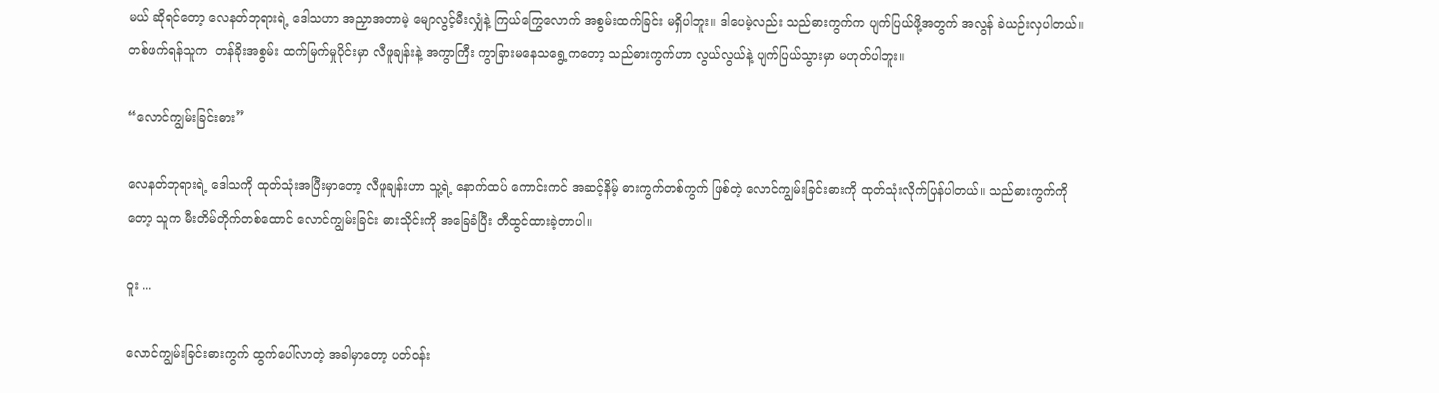မယ် ဆိုရင်တော့ လေနတ်ဘုရားရဲ့ ဒေါသဟာ အညှာအတာမဲ့ မျောလွင့်မီးလျှံနဲ့ ကြယ်ကြွေလောက် အစွမ်းထက်ခြင်း မရှိပါဘူး။ ဒါပေမဲ့လည်း သည်ဓားကွက်က ပျက်ပြယ်ဖို့အတွက် အလွန် ခဲယဉ်းလှပါတယ်။ တစ်ဖက်ရန်သူက  တန်ခိုးအစွမ်း ထက်မြက်မှုပိုင်းမှာ လီဖူချန်းနဲ့ အကွာကြီး ကွာခြားမနေသရွေ့ကတော့ သည်ဓားကွက်ဟာ လွယ်လွယ်နဲ့ ပျက်ပြယ်သွားမှာ မဟုတ်ပါဘူး။

“လောင်ကျွမ်းခြင်းဓား”

လေနတ်ဘုရားရဲ့ ဒေါသကို ထုတ်သုံးအပြီးမှာတော့ လီဖူချန်းဟာ သူ့ရဲ့ နောက်ထပ် ကောင်းကင် အဆင့်နိမ့် ဓားကွက်တစ်ကွက် ဖြစ်တဲ့ လောင်ကျွမ်းခြင်းဓားကို ထုတ်သုံးလိုက်ပြန်ပါတယ်။ သည်ဓားကွက်ကိုတော့ သူက မီးတိမ်တိုက်တစ်ထောင် လောင်ကျွမ်းခြင်း ဓားသိုင်းကို အခြေခံပြီး တီထွင်ထားခဲ့တာပါ။

ဝူး ...

လောင်ကျွမ်းခြင်းဓားကွက် ထွက်ပေါ်လာတဲ့ အခါမှာတော့ ပတ်ဝန်း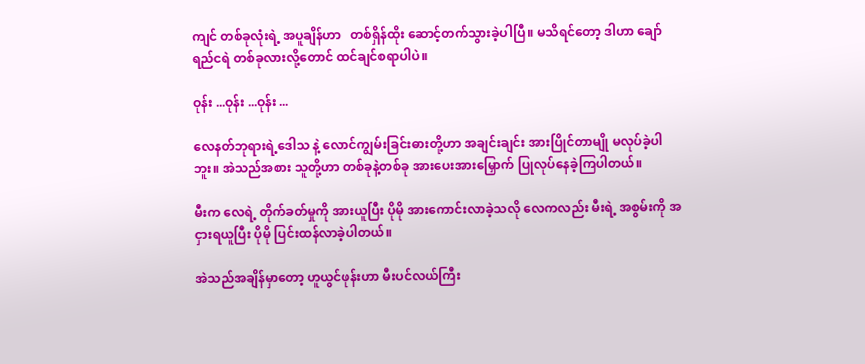ကျင် တစ်ခုလုံးရဲ့ အပူချိန်ဟာ   တစ်ရှိန်ထိုး ဆောင့်တက်သွားခဲ့ပါပြီ။ မသိရင်တော့ ဒါဟာ ချော်ရည်ငရဲ တစ်ခုလားလို့တောင် ထင်ချင်စရာပါပဲ။

ဝုန်း ...ဝုန်း ...ဝုန်း ...

လေနတ်ဘုရားရဲ့ဒေါသ နဲ့ လောင်ကျွမ်းခြင်းဓားတို့ဟာ အချင်းချင်း အားပြိုင်တာမျို မလုပ်ခဲ့ပါဘူး။ အဲသည်အစား သူတို့ဟာ တစ်ခုနဲ့တစ်ခု အားပေးအားမြှောက် ပြုလုပ်နေခဲ့ကြပါတယ်။

မီးက လေရဲ့ တိုက်ခတ်မှုကို အားယူပြီး ပိုမို အားကောင်းလာခဲ့သလို လေကလည်း မီးရဲ့ အစွမ်းကို အငှားရယူပြီး ပိုမို ပြင်းထန်လာခဲ့ပါတယ်။

အဲသည်အချိန်မှာတော့ ဟူယွင်ဖုန်းဟာ မီးပင်လယ်ကြီး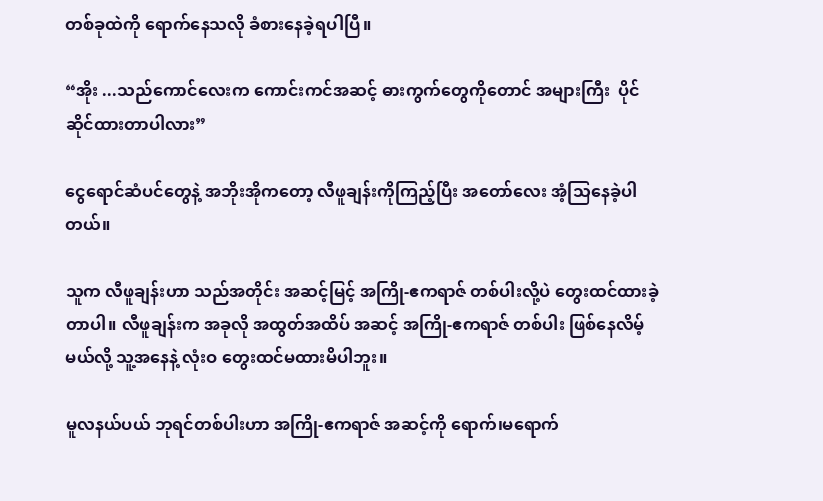တစ်ခုထဲကို ရောက်နေသလို ခံစားနေခဲ့ရပါပြီ။

“အိုး ...သည်ကောင်လေးက ကောင်းကင်အဆင့် ဓားကွက်တွေကိုတောင် အများကြီး  ပိုင်ဆိုင်ထားတာပါလား”

ငွေရောင်ဆံပင်တွေနဲ့ အဘိုးအိုကတော့ လီဖူချန်းကိုကြည့်ပြီး အတော်လေး အံ့သြနေခဲ့ပါတယ်။

သူက လီဖူချန်းဟာ သည်အတိုင်း အဆင့်မြင့် အကြို-ဧကရာဇ် တစ်ပါးလို့ပဲ တွေးထင်ထားခဲ့တာပါ။ လီဖူချန်းက အခုလို အထွတ်အထိပ် အဆင့် အကြို-ဧကရာဇ် တစ်ပါး ဖြစ်နေလိမ့်မယ်လို့ သူ့အနေနဲ့ လုံးဝ တွေးထင်မထားမိပါဘူး။

မူလနယ်ပယ် ဘုရင်တစ်ပါးဟာ အကြို-ဧကရာဇ် အဆင့်ကို ရောက်၊မရောက်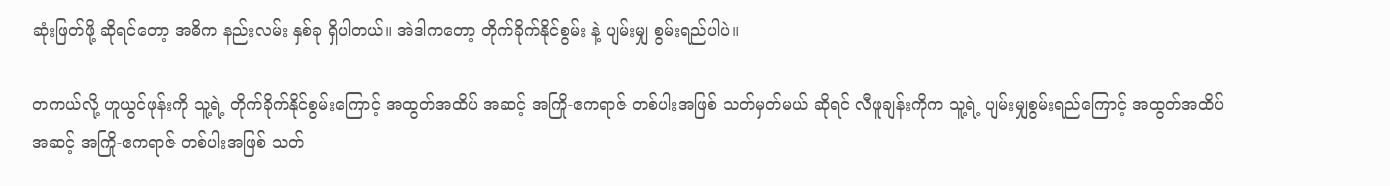ဆုံးဖြတ်ဖို့ ဆိုရင်တော့ အဓိက နည်းလမ်း နှစ်ခု ရှိပါတယ်။ အဲဒါကတော့ တိုက်ခိုက်နိုင်စွမ်း နဲ့ ပျမ်းမျှ စွမ်းရည်ပါပဲ။

တကယ်လို့ ဟူယွင်ဖုန်းကို သူ့ရဲ့ တိုက်ခိုက်နိုင်စွမ်းကြောင့် အထွတ်အထိပ် အဆင့် အကြို-ဧကရာဇ် တစ်ပါးအဖြစ် သတ်မှတ်မယ် ဆိုရင် လီဖူချန်းကိုက သူ့ရဲ့ ပျမ်းမျှစွမ်းရည်ကြောင့် အထွတ်အထိပ် အဆင့် အကြို-ဧကရာဇ် တစ်ပါးအဖြစ် သတ်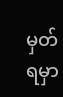မှတ်ရမှာ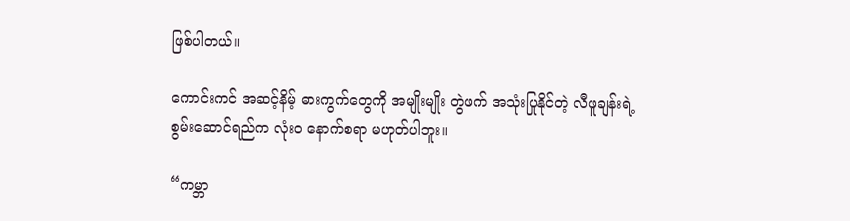ဖြစ်ပါတယ်။

ကောင်းကင် အဆင့်နိမ့် ဓားကွက်တွေကို အမျိုးမျိုး တွဲဖက် အသုံးပြုနိုင်တဲ့ လီဖူချန်းရဲ့ စွမ်းဆောင်ရည်က လုံးဝ နောက်စရာ မဟုတ်ပါဘူး။

“ကမ္ဘာ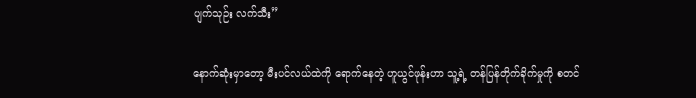ပျက်သုဉ်း လက်သီး”

နောက်ဆုံးမှာတော့ မီးပင်လယ်ထဲကို ရောက်နေတဲ့ ဟူယွင်ဖုန်းဟာ သူ့ရဲ့ တန်ပြန်တိုက်ခိုက်မှုကို စတင်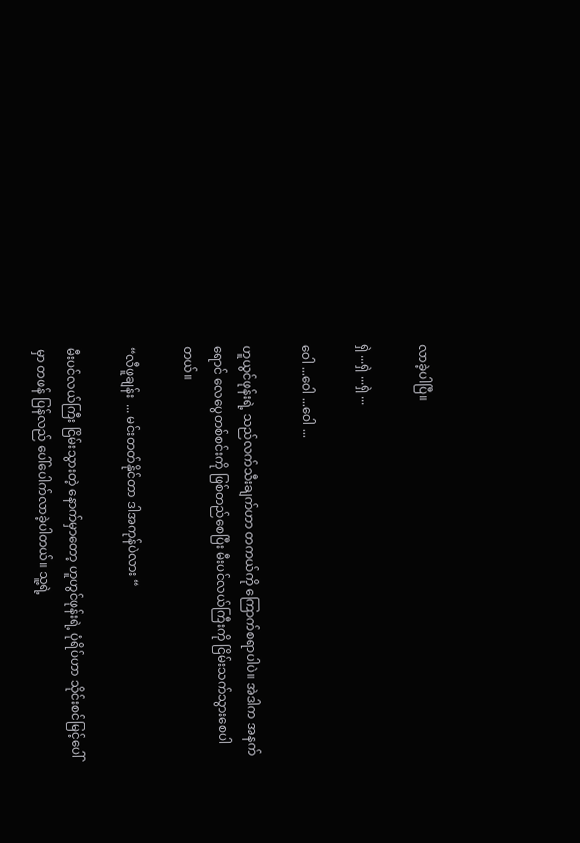လာခဲ့ပါပြီ။

ရှဲ ...ရှဲ ...ရှဲ ...

ဝေါ ...ဝေါ ...ဝေါ ...

ဟူယွင်ဖုန်းရဲ့ သည်လက်သီးချက်ဟာ တကယ်ကို ကြောက်စရာပါပဲ။ အဲဒါက အနက်ရောင် လေပွေတစ်စင်းကို ဖြစ်တည်စေပြီး မီးပင်လယ်ကြီးကို ငြိမ်းသက်သွားစေပါတယ်။

“လီဖူချန်း  ... မင်းတတ်နိုင်တာ ဒါအကုန်ပဲလား “

မီးပင်လယ်ကြီး ငြိမ်းသွားတဲ့ နောက်မှာတော့ ဟူဟွင်ဖုန်းရဲ့ ပုံရိပ်ဟာ သိုင်းစင်မြင့်ပေါ်မှာ တဖန် ပြန်လည် ပေါ်ပေါက်လာခဲ့ပါတယ်။ သူ့ရဲ့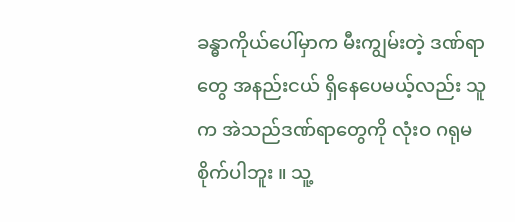ခန္ဓာကိုယ်ပေါ်မှာက မီးကျွမ်းတဲ့ ဒဏ်ရာတွေ အနည်းငယ် ရှိနေပေမယ့်လည်း သူက အဲသည်ဒဏ်ရာတွေကို လုံးဝ ဂရုမစိုက်ပါဘူး ။ သူ့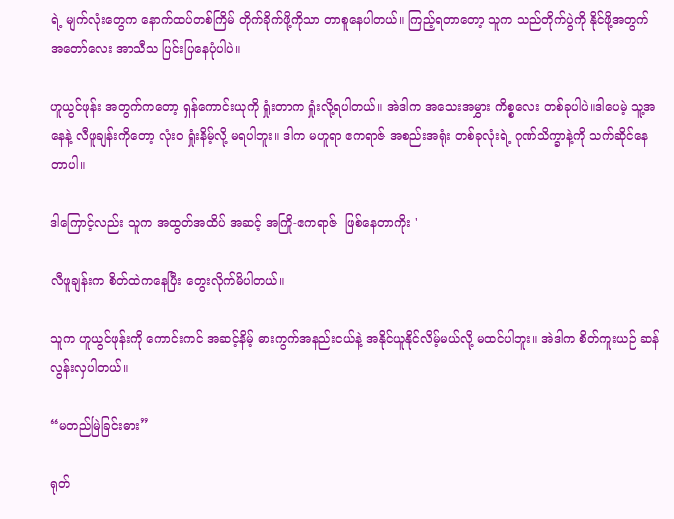ရဲ့ မျက်လုံးတွေက နောက်ထပ်တစ်ကြိမ် တိုက်ခိုက်ဖို့ကိုသာ တာစူနေပါတယ်။ ကြည့်ရတာတော့ သူက သည်တိုက်ပွဲကို နိုင်ဖို့အတွက် အတော်လေး အာသီသ ပြင်းပြနေပုံပါပဲ။

ဟူယွင်ဖုန်း အတွက်ကတော့ ရှန်ကောင်းယုကို ရှုံးတာက ရှုံးလို့ရပါတယ်။ အဲဒါက အသေးအမွှား ကိစ္စလေး တစ်ခုပါပဲ။ဒါပေမဲ့ သူ့အနေနဲ့ လီဖူချန်းကိုတော့ လုံးဝ ရှုံးနိမ့်လို့ မရပါဘူး။ ဒါက မဟူရာ ဧကရာဇ် အစည်းအရုံး တစ်ခုလုံးရဲ့ ဂုဏ်သိက္ခာနဲ့ကို သက်ဆိုင်နေတာပါ။

ဒါကြောင့်လည်း သူက အထွတ်အထိပ် အဆင့် အကြို-ဧကရာဇ်  ဖြစ်နေတာကိုး '

လီဖူချန်းက စိတ်ထဲကနေပြီး တွေးလိုက်မိပါတယ်။

သူက ဟူယွင်ဖုန်းကို ကောင်းကင် အဆင့်နိမ့် ဓားကွက်အနည်းငယ်နဲ့ အနိုင်ယူနိုင်လိမ့်မယ်လို့ မထင်ပါဘူး။ အဲဒါက စိတ်ကူးယဉ် ဆန်လွန်းလှပါတယ်။

“မတည်မြဲခြင်းဓား”

ရုတ်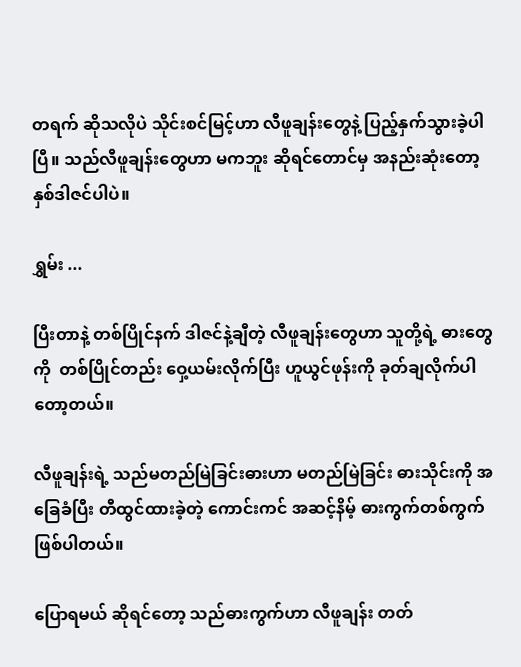တရက် ဆိုသလိုပဲ သိုင်းစင်မြင့်ဟာ လီဖူချန်းတွေနဲ့ ပြည့်နှက်သွားခဲ့ပါပြီ။ သည်လီဖူချန်းတွေဟာ မကဘူး ဆိုရင်တောင်မှ အနည်းဆုံးတော့ နှစ်ဒါဇင်ပါပဲ။

ရွှမ်း ...

ပြီးတာနဲ့ တစ်ပြိုင်နက် ဒါဇင်နဲ့ချီတဲ့ လီဖူချန်းတွေဟာ သူတို့ရဲ့ ဓားတွေကို  တစ်ပြိုင်တည်း ဝှေ့ယမ်းလိုက်ပြီး ဟူယွင်ဖုန်းကို ခုတ်ချလိုက်ပါတော့တယ်။

လီဖူချန်းရဲ့ သည်မတည်မြဲခြင်းဓားဟာ မတည်မြဲခြင်း ဓားသိုင်းကို အခြေခံပြီး တီထွင်ထားခဲ့တဲ့ ကောင်းကင် အဆင့်နိမ့် ဓားကွက်တစ်ကွက် ဖြစ်ပါတယ်။

ပြောရမယ် ဆိုရင်တော့ သည်ဓားကွက်ဟာ လီဖူချန်း တတ်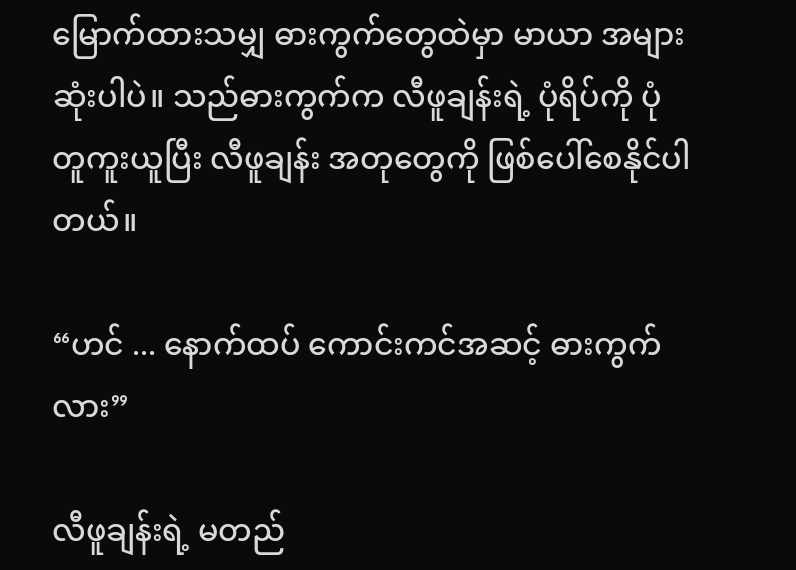မြောက်ထားသမျှ ဓားကွက်တွေထဲမှာ မာယာ အများဆုံးပါပဲ။ သည်ဓားကွက်က လီဖူချန်းရဲ့ ပုံရိပ်ကို ပုံတူကူးယူပြီး လီဖူချန်း အတုတွေကို ဖြစ်ပေါ်စေနိုင်ပါတယ်။

“ဟင် ... နောက်ထပ် ကောင်းကင်အဆင့် ဓားကွက်လား”

လီဖူချန်းရဲ့ မတည်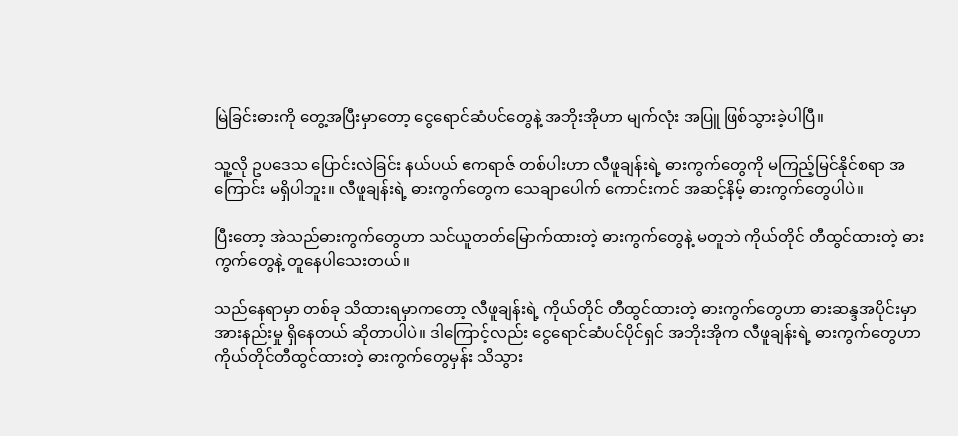မြဲခြင်းဓားကို တွေ့အပြီးမှာတော့ ငွေရောင်ဆံပင်တွေနဲ့ အဘိုးအိုဟာ မျက်လုံး အပြူ ဖြစ်သွားခဲ့ပါပြီ။

သူ့လို ဥပဒေသ ပြောင်းလဲခြင်း နယ်ပယ် ဧကရာဇ် တစ်ပါးဟာ လီဖူချန်းရဲ့ ဓားကွက်တွေကို မကြည့်မြင်နိုင်စရာ အကြောင်း မရှိပါဘူး။ လီဖူချန်းရဲ့ ဓားကွက်တွေက သေချာပေါက် ကောင်းကင် အဆင့်နိမ့် ဓားကွက်တွေပါပဲ။

ပြီးတော့ အဲသည်ဓားကွက်တွေဟာ သင်ယူတတ်မြောက်ထားတဲ့ ဓားကွက်တွေနဲ့ မတူဘဲ ကိုယ်တိုင် တီထွင်ထားတဲ့ ဓားကွက်တွေနဲ့ တူနေပါသေးတယ်။

သည်နေရာမှာ တစ်ခု သိထားရမှာကတော့ လီဖူချန်းရဲ့ ကိုယ်တိုင် တီထွင်ထားတဲ့ ဓားကွက်တွေဟာ ဓားဆန္ဒအပိုင်းမှာ အားနည်းမှု ရှိနေတယ် ဆိုတာပါပဲ။ ဒါကြောင့်လည်း ငွေရောင်ဆံပင်ပိုင်ရှင် အဘိုးအိုက လီဖူချန်းရဲ့ ဓားကွက်တွေဟာ ကိုယ်တိုင်တီထွင်ထားတဲ့ ဓားကွက်တွေမှန်း သိသွား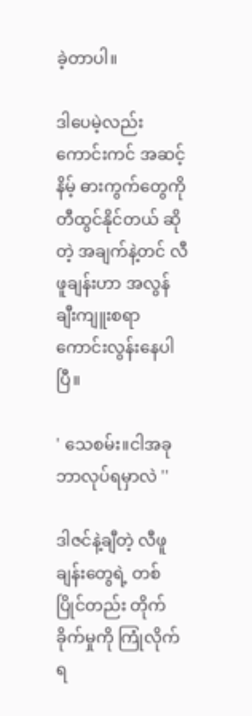ခဲ့တာပါ။

ဒါပေမဲ့လည်း ကောင်းကင် အဆင့်နိမ့် ဓားကွက်တွေကို တီထွင်နိုင်တယ် ဆိုတဲ့ အချက်နဲ့တင် လီဖူချန်းဟာ အလွန် ချီးကျူးစရာ ကောင်းလွန်းနေပါပြီ။

' သေစမ်း။ငါအခု ဘာလုပ်ရမှာလဲ ''

ဒါဇင်နဲ့ချီတဲ့ လီဖူချန်းတွေရဲ့ တစ်ပြိုင်တည်း တိုက်ခိုက်မှုကို ကြုံလိုက်ရ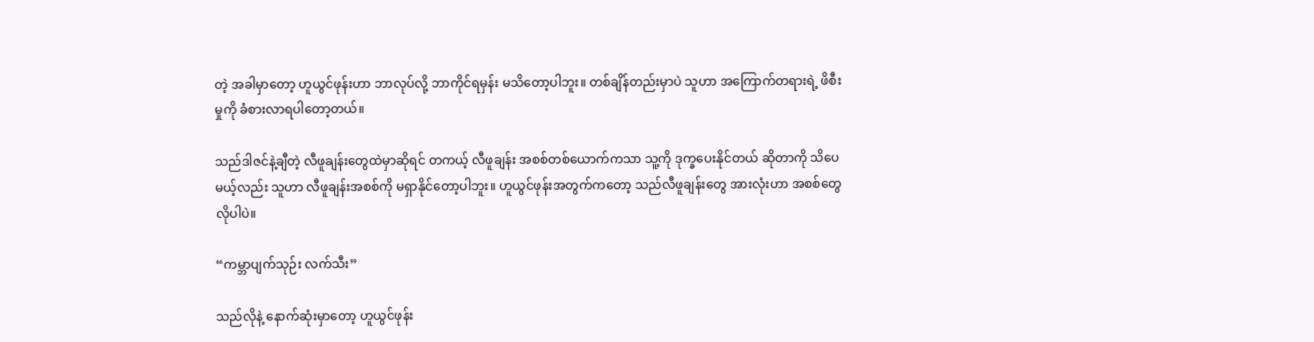တဲ့ အခါမှာတော့ ဟူယွင်ဖုန်းဟာ ဘာလုပ်လို့ ဘာကိုင်ရမှန်း မသိတော့ပါဘူး။ တစ်ချိန်တည်းမှာပဲ သူဟာ အကြောက်တရားရဲ့ ဖိစီးမှုကို ခံစားလာရပါတော့တယ်။

သည်ဒါဇင်နဲ့ချီတဲ့ လီဖူချန်းတွေထဲမှာဆိုရင် တကယ့် လီဖူချန်း အစစ်တစ်ယောက်ကသာ သူ့ကို ဒုက္ခပေးနိုင်တယ် ဆိုတာကို သိပေမယ့်လည်း သူဟာ လီဖူချန်းအစစ်ကို မရှာနိုင်တော့ပါဘူး။ ဟူယွင်ဖုန်းအတွက်ကတော့ သည်လီဖူချန်းတွေ အားလုံးဟာ အစစ်တွေလိုပါပဲ။

“ကမ္ဘာပျက်သုဉ်း လက်သီး”

သည်လိုနဲ့ နောက်ဆုံးမှာတော့ ဟူယွင်ဖုန်း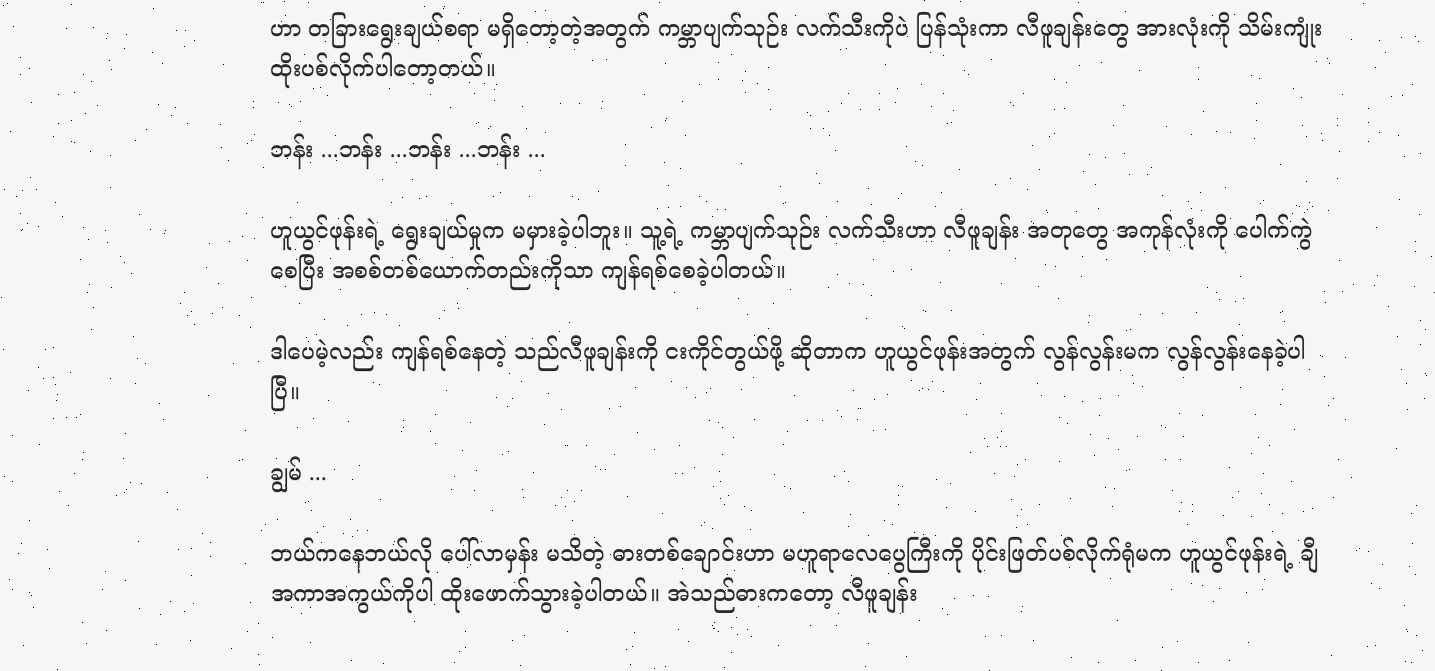ဟာ တခြားရွေးချယ်စရာ မရှိတော့တဲ့အတွက် ကမ္ဘာပျက်သုဉ်း လက်သီးကိုပဲ ပြန်သုံးကာ လီဖူချန်းတွေ အားလုံးကို သိမ်းကျုံး ထိုးပစ်လိုက်ပါတော့တယ်။

ဘန်း ...ဘန်း ...ဘန်း ...ဘန်း ...

ဟူယွင်ဖုန်းရဲ့ ရွေးချယ်မှုက မမှားခဲ့ပါဘူး။ သူ့ရဲ့ ကမ္ဘာပျက်သုဉ်း လက်သီးဟာ လီဖူချန်း အတုတွေ အကုန်လုံးကို ပေါက်ကွဲစေပြီး အစစ်တစ်ယောက်တည်းကိုသာ ကျန်ရစ်စေခဲ့ပါတယ်။

ဒါပေမဲ့လည်း ကျန်ရစ်နေတဲ့ သည်လီဖူချန်းကို ငးကိုင်တွယ်ဖို့ ဆိုတာက ဟူယွင်ဖုန်းအတွက် လွန်လွန်းမက လွန်လွန်းနေခဲ့ပါပြီ။

ချွမ် ...

ဘယ်ကနေဘယ်လို ပေါ်လာမှန်း မသိတဲ့ ဓားတစ်ချောင်းဟာ မဟူရာလေပွေကြီးကို ပိုင်းဖြတ်ပစ်လိုက်ရုံမက ဟူယွင်ဖုန်းရဲ့ ချီအကာအကွယ်ကိုပါ ထိုးဖောက်သွားခဲ့ပါတယ်။ အဲသည်ဓားကတော့ လီဖူချန်း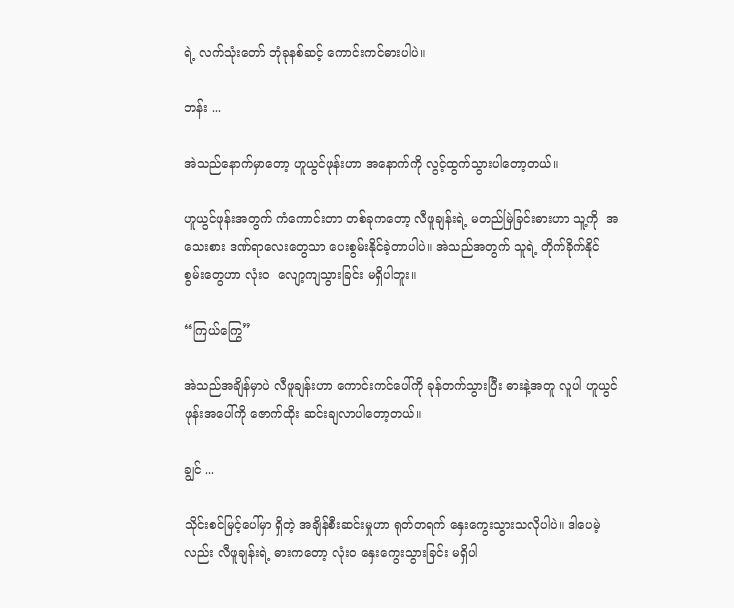ရဲ့ လက်သုံးတော် ဘုံခုနစ်ဆင့် ကောင်းကင်ဓားပါပဲ။

ဘန်း ...

အဲသည်နောက်မှာတော့ ဟူယွင်ဖုန်းဟာ အနောက်ကို လွင့်ထွက်သွားပါတော့တယ်။

ဟူယွင်ဖုန်းအတွက် ကံကောင်းတာ တစ်ခုကတော့ လီဖူချန်းရဲ့ မတည်မြဲခြင်းဓားဟာ သူ့ကို  အသေးစား ဒဏ်ရာလေးတွေသာ ပေးစွမ်းနိုင်ခဲ့တာပါပဲ။ အဲသည်အတွက် သူရဲ့ တိုက်ခိုက်နိုင်စွမ်းတွေဟာ လုံးဝ  လျော့ကျသွားခြင်း မရှိပါဘူး။

“ကြယ်ကြွေ”

အဲသည်အချိန်မှာပဲ လီဖူချန်းဟာ ကောင်းကင်ပေါ်ကို ခုန်တက်သွားပြီး ဓားနဲ့အတူ လူပါ ဟူယွင်ဖုန်းအပေါ်ကို ဇောက်ထိုး ဆင်းချလာပါတော့တယ်။

ချွင် ...

သိုင်းစင်မြင့်ပေါ်မှာ ရှိတဲ့ အချိန်စီးဆင်းမှုဟာ ရုတ်တရက် နှေးကွေးသွားသလိုပါပဲ။ ဒါပေမဲ့လည်း လီဖူချန်းရဲ့ ဓားကတော့ လုံးဝ နှေးကွေးသွားခြင်း မရှိပါ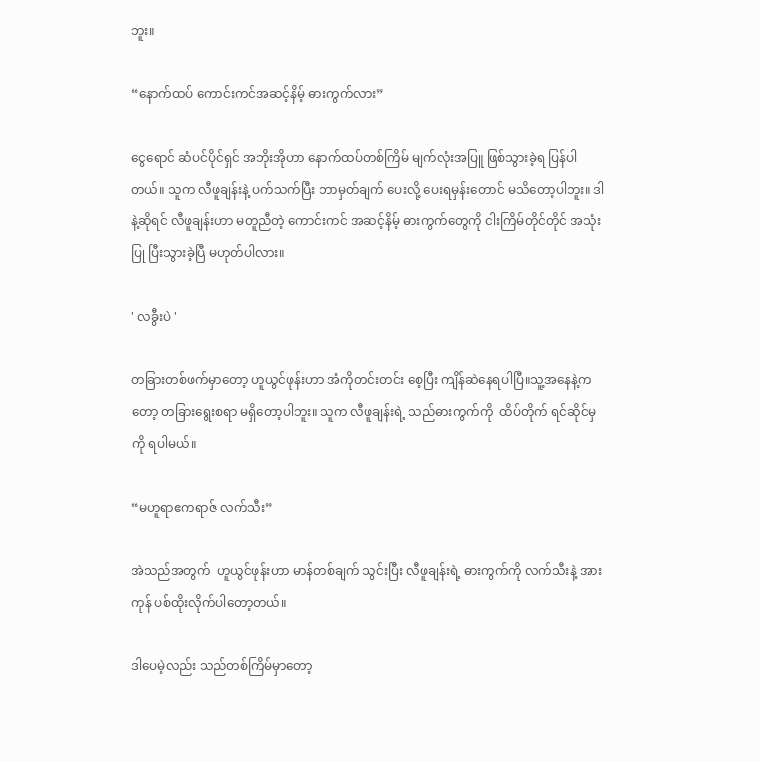ဘူး။

“နောက်ထပ် ကောင်းကင်အဆင့်နိမ့် ဓားကွက်လား”

ငွေရောင် ဆံပင်ပိုင်ရှင် အဘိုးအိုဟာ နောက်ထပ်တစ်ကြိမ် မျက်လုံးအပြူ ဖြစ်သွားခဲ့ရ ပြန်ပါတယ်။ သူက လီဖူချန်းနဲ့ ပက်သက်ပြီး ဘာမှတ်ချက် ပေးလို့ ပေးရမှန်းတောင် မသိတော့ပါဘူး။ ဒါနဲ့ဆိုရင် လီဖူချန်းဟာ မတူညီတဲ့ ကောင်းကင် အဆင့်နိမ့် ဓားကွက်တွေကို ငါးကြိမ်တိုင်တိုင် အသုံးပြု ပြီးသွားခဲ့ပြီ မဟုတ်ပါလား။

' လခွီးပဲ '

တခြားတစ်ဖက်မှာတော့ ဟူယွင်ဖုန်းဟာ အံကိုတင်းတင်း စေ့ပြီး ကျိန်ဆဲနေရပါပြီ။သူ့အနေနဲ့ကတော့ တခြားရွေးစရာ မရှိတော့ပါဘူး။ သူက လီဖူချန်းရဲ့ သည်ဓားကွက်ကို  ထိပ်တိုက် ရင်ဆိုင်မှကို ရပါမယ်။

“မဟူရာဧကရာဇ် လက်သီး”

အဲသည်အတွက်  ဟူယွင်ဖုန်းဟာ မာန်တစ်ချက် သွင်းပြီး လီဖူချန်းရဲ့ ဓားကွက်ကို လက်သီးနဲ့ အားကုန် ပစ်ထိုးလိုက်ပါတော့တယ်။

ဒါပေမဲ့လည်း သည်တစ်ကြိမ်မှာတော့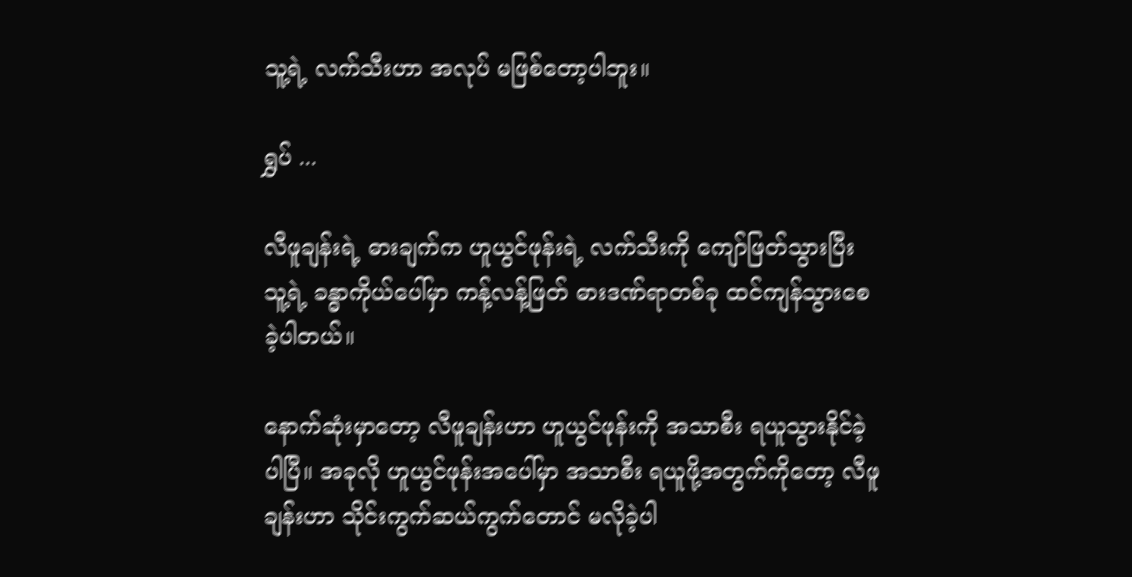သူ့ရဲ့ လက်သီးဟာ အလုပ် မဖြစ်တော့ပါဘူး။

ရွှပ် ...

လီဖူချန်းရဲ့ ဓားချက်က ဟူယွင်ဖုန်းရဲ့ လက်သီးကို ကျော်ဖြတ်သွားပြီး သူ့ရဲ့ ခန္ဓာကိုယ်ပေါ်မှာ ကန့်လန့်ဖြတ် ဓားဒဏ်ရာတစ်ခု ထင်ကျန်သွားစေခဲ့ပါတယ်။

နောက်ဆုံးမှာတော့ လီဖူချန်းဟာ ဟူယွင်ဖုန်းကို အသာစီး ရယူသွားနိုင်ခဲ့ပါပြီ။ အခုလို ဟူယွင်ဖုန်းအပေါ်မှာ အသာစီး ရယူဖို့အတွက်ကိုတော့ လီဖူချန်းဟာ သိုင်းကွက်ဆယ်ကွက်တောင် မလိုခဲ့ပါ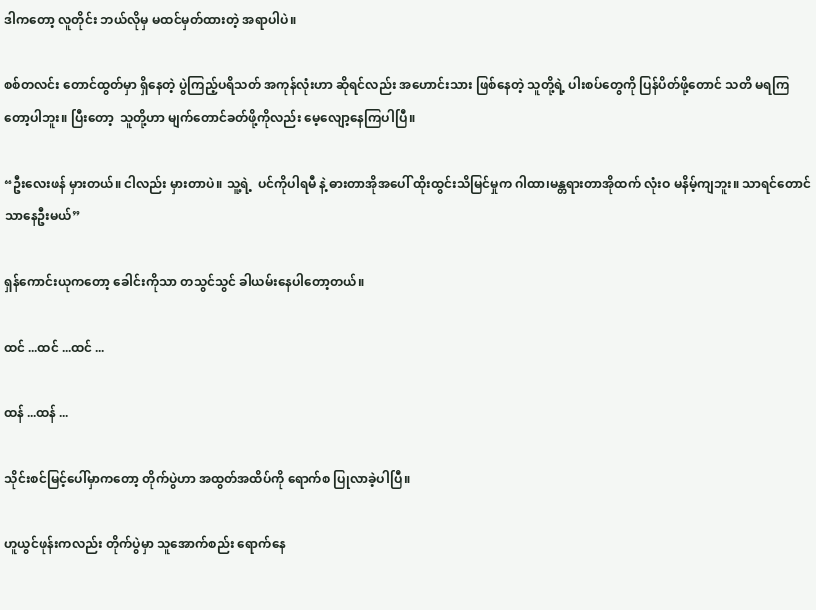ဒါကတော့ လူတိုင်း ဘယ်လိုမှ မထင်မှတ်ထားတဲ့ အရာပါပဲ။

စစ်တလင်း တောင်ထွတ်မှာ ရှိနေတဲ့ ပွဲကြည့်ပရိသတ် အကုန်လုံးဟာ ဆိုရင်လည်း အဟောင်းသား ဖြစ်နေတဲ့ သူတို့ရဲ့ ပါးစပ်တွေကို ပြန်ပိတ်ဖို့တောင် သတိ မရကြတော့ပါဘူး။ ပြီးတော့  သူတို့ဟာ မျက်တောင်ခတ်ဖို့ကိုလည်း မေ့လျော့နေကြပါပြီ။

“ဦးလေးဖန် မှားတယ်။ ငါလည်း မှားတာပဲ။ သူ့ရဲ့  ပင်ကိုပါရမီ နဲ့ ဓားတာအိုအပေါ် ထိုးထွင်းသိမြင်မှုက ဂါထာ၊မန္တရားတာအိုထက် လုံးဝ မနိမ့်ကျဘူး။ သာရင်တောင် သာနေဦးမယ်”

ရှန်ကောင်းယုကတော့ ခေါင်းကိုသာ တသွင်သွင် ခါယမ်းနေပါတော့တယ်။

ထင် ...ထင် ...ထင် ...

ထန် ...ထန် ...

သိုင်းစင်မြင့်ပေါ်မှာကတော့ တိုက်ပွဲဟာ အထွတ်အထိပ်ကို ရောက်စ ပြုလာခဲ့ပါပြီ။

ဟူယွင်ဖုန်းကလည်း တိုက်ပွဲမှာ သူအောက်စည်း ရောက်နေ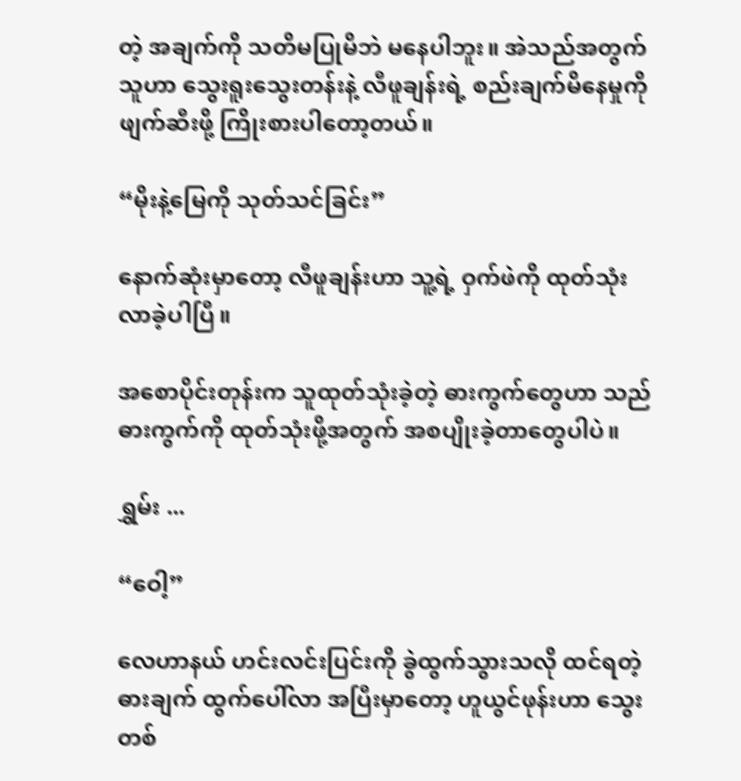တဲ့ အချက်ကို သတိမပြုမိဘဲ မနေပါဘူး။ အဲသည်အတွက် သူဟာ သွေးရူးသွေးတန်းနဲ့ လီဖူချန်းရဲ့ စည်းချက်မိနေမှုကို ဖျက်ဆီးဖို့ ကြိုးစားပါတော့တယ်။

“မိုးနဲ့မြေကို သုတ်သင်ခြင်း”

နောက်ဆုံးမှာတော့ လီဖူချန်းဟာ သူ့ရဲ့ ဝှက်ဖဲကို ထုတ်သုံးလာခဲ့ပါပြီ။

အစောပိုင်းတုန်းက သူထုတ်သုံးခဲ့တဲ့ ဓားကွက်တွေဟာ သည်ဓားကွက်ကို ထုတ်သုံးဖို့အတွက် အစပျိုးခဲ့တာတွေပါပဲ။

ရွှမ်း ...

“ဝေါ့”

လေဟာနယ် ဟင်းလင်းပြင်းကို ခွဲထွက်သွားသလို ထင်ရတဲ့ ဓားချက် ထွက်ပေါ်လာ အပြီးမှာတော့ ဟူယွင်ဖုန်းဟာ သွေးတစ်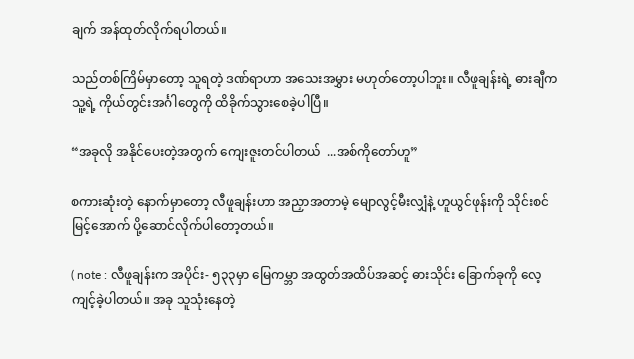ချက် အန်ထုတ်လိုက်ရပါတယ်။

သည်တစ်ကြိမ်မှာတော့ သူရတဲ့ ဒဏ်ရာဟာ အသေးအမွှား မဟုတ်တော့ပါဘူး။ လီဖူချန်းရဲ့ ဓားချီက သူ့ရဲ့ ကိုယ်တွင်းအင်္ဂါတွေကို ထိခိုက်သွားစေခဲ့ပါပြီ။

“အခုလို အနိုင်ပေးတဲ့အတွက် ကျေးဇူးတင်ပါတယ်  ...အစ်ကိုတော်ဟူ”

စကားဆုံးတဲ့ နောက်မှာတော့ လီဖူချန်းဟာ အညှာအတာမဲ့ မျောလွင့်မီးလျှံနဲ့ ဟူယွင်ဖုန်းကို သိုင်းစင်မြင့်အောက် ပို့ဆောင်လိုက်ပါတော့တယ်။

( note : လီဖူချန်းက အပိုင်း- ၅၃၃မှာ မြေကမ္ဘာ အထွတ်အထိပ်အဆင့် ဓားသိုင်း ခြောက်ခုကို လေ့ကျင့်ခဲ့ပါတယ်။ အခု သူသုံးနေတဲ့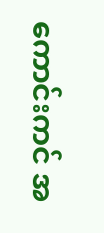ကောင်းကင် အ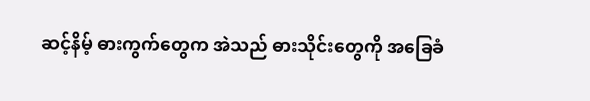ဆင့်နိမ့် ဓားကွက်တွေက အဲသည် ဓားသိုင်းတွေကို အခြေခံ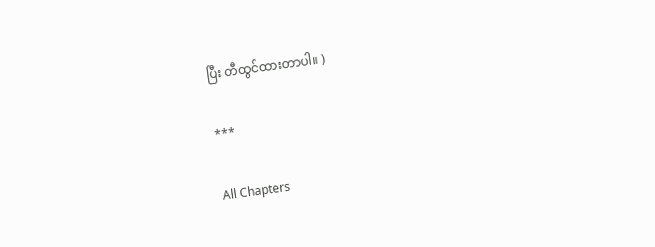ပြီး တီထွင်ထားတာပါ။ )

***

All Chapters